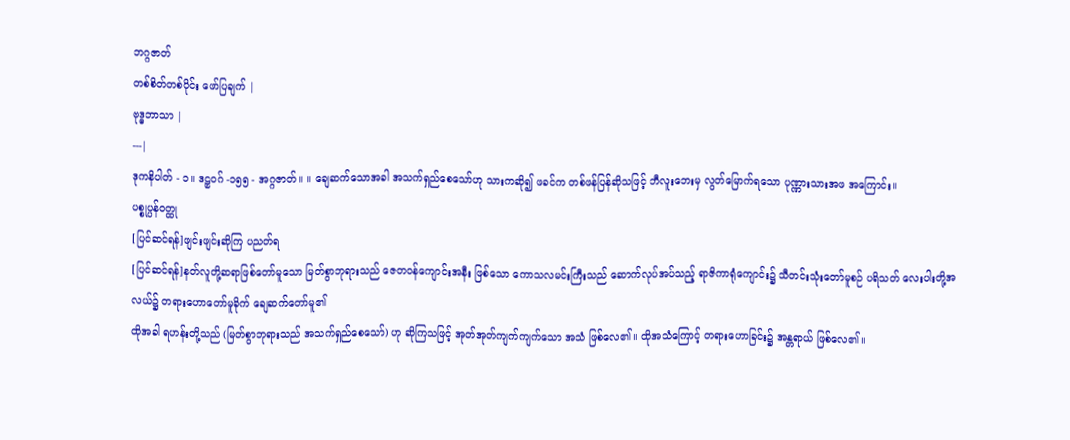ဘဂ္ဂဇာတ်
တစ်စိတ်တစ်ပိုင်း ဖော်ပြချက် |
ဗုဒ္ဓဘာသာ |
---|
ဒုကနိပါတ် - ၁။ ဒဠှဝဂ် -၁၅၅ - အဂ္ဂဇာတ်။ ။ ချေဆက်သောအခါ အသက်ရှည်စေသော်ဟု သားကဆို၍ ဖခင်က တစ်ဖန်ပြန်ဆိုသဖြင့် ဘီလူးဘေးမှ လွတ်မြောက်ရသော ပုဏ္ဏားသားအဖ အကြောင်း။
ပစ္စုပ္ပန်ဝတ္ထု
[ပြင်ဆင်ရန်]ဖျင်းဖျင်းဆိုကြ ပညတ်ရ
[ပြင်ဆင်ရန်]နတ်လူတို့ဆရာဖြစ်တော်မူသော မြတ်စွာဘုရားသည် ဇေတဝန်ကျောင်းအနီး ဖြစ်သော ကောသလမင်းကြီးသည် ဆောက်လုပ်အပ်သည့် ရာဇိကာရုံကျောင်း၌ သီတင်းသုံးတော်မူစဉ် ပရိသတ် လေးပါးတို့အလယ်၌ တရားဟောတော်မူခိုက် ချေဆက်တော်မူ၏
ထိုအခါ ရဟန်းတို့သည် (မြတ်စွာဘုရားသည် အသက်ရှည်စေသော်) ဟု ဆိုကြသဖြင့် အုတ်အုတ်ကျက်ကျက်သော အသံ ဖြစ်လေ၏။ ထိုအသံကြောင့် တရားဟောခြင်း၌ အန္တရာယ် ဖြစ်လေ၏။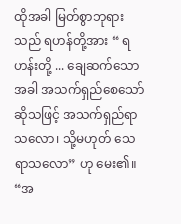ထိုအခါ မြတ်စွာဘုရားသည် ရဟန်တို့အား “ ရဟန်းတို့ ... ချေဆက်သောအခါ အသက်ရှည်စေသော် ဆိုသဖြင့် အသက်ရှည်ရာသလော၊ သို့မဟုတ် သေရာသလော” ဟု မေး၏။ “အ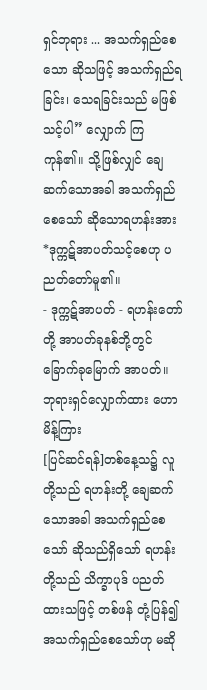ရှင်ဘုရား ... အသက်ရှည်စေသော ဆိုသဖြင့် အသက်ရှည်ရခြင်း၊ သေရခြင်းသည် မဖြစ်သင့်ပါ” လျှောက် ကြကုန်၏။ သို့ဖြစ်လျှင် ချေဆက်သောအခါ အသက်ရှည်စေသော် ဆိုသောရဟန်းအား *ဒုက္ကဋ်အာပတ်သင့်စေဟု ပညတ်တော်မူ၏။
- ဒုက္ကဋ်အာပတ် - ရဟန်းတော်တို့ အာပတ်ခုနစ်ဘို့တွင် ခြောက်ခုမြောက် အာပတ်။
ဘုရားရှင်လျှောက်ထား ဟောမိန့်ကြား
[ပြင်ဆင်ရန်]တစ်နေ့သ၌ လူတို့သည် ရဟန်းတို့ ချေဆက်သောအခါ အသက်ရှည်စေသော် ဆိုသည်ရှိသော် ရဟန်းတို့သည် သိက္ခာပုဒ် ပညတ်ထားသဖြင့် တစ်ဖန် တုံ့ပြန်၍ အသက်ရှည်စေသော်ဟု မဆို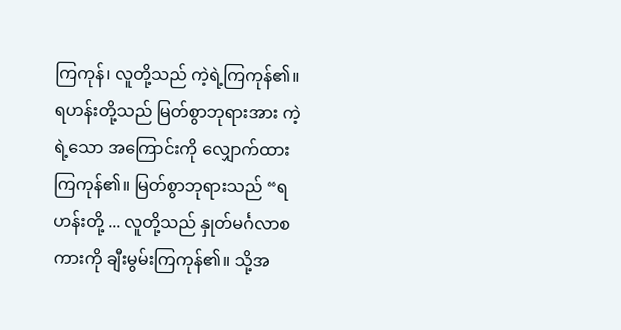ကြကုန်၊ လူတို့သည် ကဲ့ရဲ့ကြကုန်၏။ ရဟန်းတို့သည် မြတ်စွာဘုရားအား ကဲ့ရဲ့သော အကြောင်းကို လျှောက်ထားကြကုန်၏။ မြတ်စွာဘုရားသည် “ရဟန်းတို့ ... လူတို့သည် နှုတ်မင်္ဂလာစကားကို ချီးမွမ်းကြကုန်၏။ သို့အ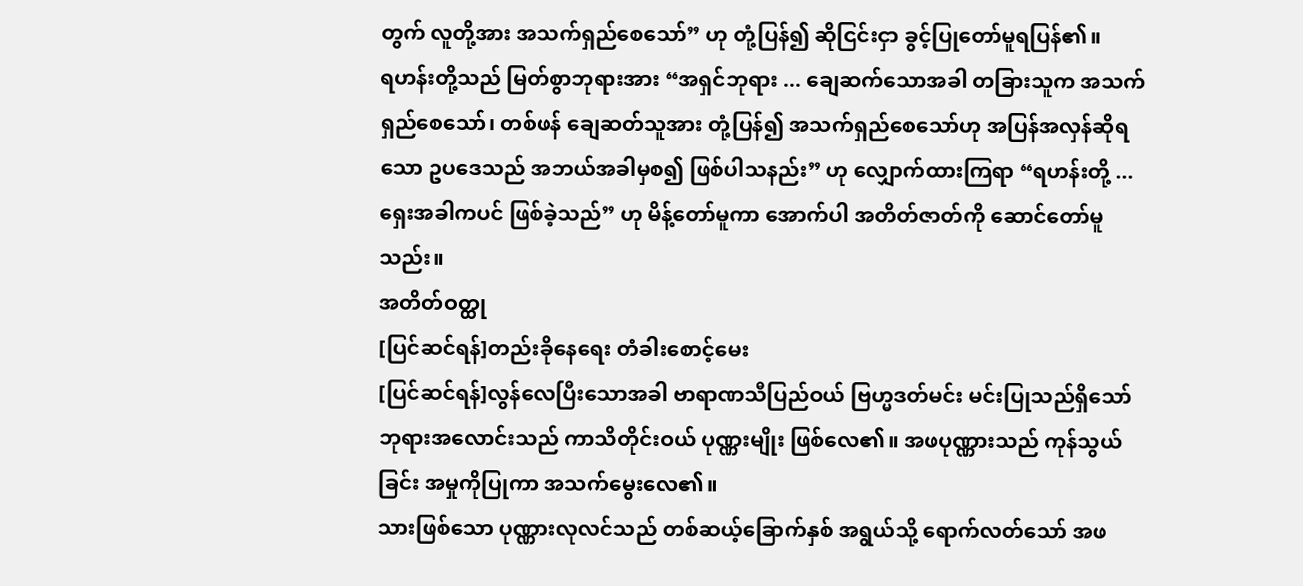တွက် လူတို့အား အသက်ရှည်စေသော်” ဟု တုံ့ပြန်၍ ဆိုငြင်းငှာ ခွင့်ပြုတော်မူရပြန်၏။
ရဟန်းတို့သည် မြတ်စွာဘုရားအား “အရှင်ဘုရား ... ချေဆက်သောအခါ တခြားသူက အသက်ရှည်စေသော်၊ တစ်ဖန် ချေဆတ်သူအား တုံ့ပြန်၍ အသက်ရှည်စေသော်ဟု အပြန်အလှန်ဆိုရသော ဥပဒေသည် အဘယ်အခါမှစ၍ ဖြစ်ပါသနည်း” ဟု လျှောက်ထားကြရာ “ရဟန်းတို့ ... ရှေးအခါကပင် ဖြစ်ခဲ့သည်” ဟု မိန့်တော်မူကာ အောက်ပါ အတိတ်ဇာတ်ကို ဆောင်တော်မူသည်း။
အတိတ်ဝတ္ထု
[ပြင်ဆင်ရန်]တည်းခိုနေရေး တံခါးစောင့်မေး
[ပြင်ဆင်ရန်]လွန်လေပြီးသောအခါ ဗာရာဏသီပြည်ဝယ် ဗြဟ္မဒတ်မင်း မင်းပြုသည်ရှိသော် ဘုရားအလောင်းသည် ကာသိတိုင်းဝယ် ပုဏ္ဏးမျိုး ဖြစ်လေ၏။ အဖပုဏ္ဏားသည် ကုန်သွယ်ခြင်း အမှုကိုပြုကာ အသက်မွေးလေ၏။
သားဖြစ်သော ပုဏ္ဏားလုလင်သည် တစ်ဆယ့်ခြောက်နှစ် အရွယ်သို့ ရောက်လတ်သော် အဖ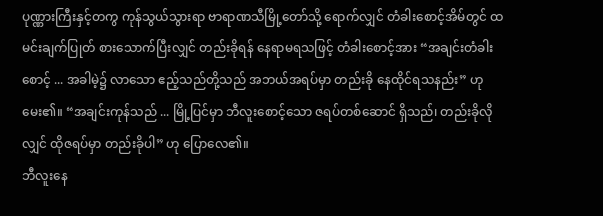ပုဏ္ဏားကြီးနှင့်တကွ ကုန်သွယ်သွားရာ ဗာရာဏသီမြို့တော်သို့ ရောက်လျှင် တံခါးစောင့်အိမ်တွင် ထမင်းချက်ပြုတ် စားသောက်ပြီးလျှင် တည်းခိုရန် နေရာမရသဖြင့် တံခါးစောင့်အား “အချင်းတံခါးစောင့် ... အခါမဲ့၌ လာသော ဧည့်သည်တို့သည် အဘယ်အရပ်မှာ တည်းခို နေထိုင်ရသနည်း” ဟု မေး၏။ “အချင်းကုန်သည် ... မြို့ပြင်မှာ ဘီလူးစောင့်သော ဇရပ်တစ်ဆောင် ရှိသည်၊ တည်းခိုလိုလျှင် ထိုဇရပ်မှာ တည်းခိုပါ” ဟု ပြောလေ၏။
ဘီလူးနေ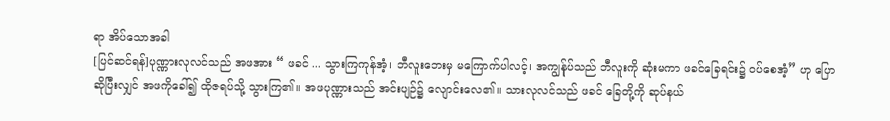ရာ အိပ်သောအခါ
[ပြင်ဆင်ရန်]ပုဏ္ဏားလုလင်သည် အဖအား “ ဖခင် ... သွားကြကုန်အံ့၊ ဘီလူးဘေးမှ မကြောက်ပါလင့်၊ အကျွန်ုပ်သည် ဘီလူးကို ဆုံးမကာ ဖခင်ခြေရင်း၌ ဝပ်စေအံ့” ဟု ပြောဆိုပြီးလျှင် အဖကိုခေါ်၍ ထိုဇရပ်သို့ သွားကြ၏။ အဖပုဏ္ဏားသည် အင်းပျဉ်၌ လျောင်းလေ၏။ သားလုလင်သည် ဖခင် ခြေတို့ကို ဆုပ်နယ်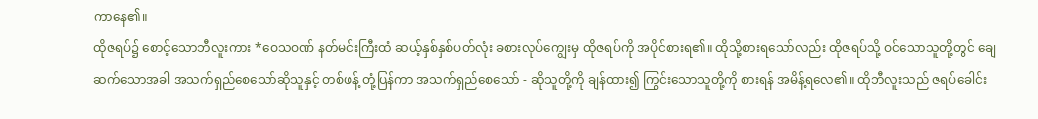ကာနေ၏။
ထိုဇရပ်၌ စောင့်သောဘီလူးကား *ဝေသဝဏ် နတ်မင်းကြီးထံ ဆယ့်နှစ်နှစ်ပတ်လုံး ခစားလုပ်ကျွေးမှ ထိုဇရပ်ကို အပိုင်စားရ၏။ ထိုသို့စားရသော်လည်း ထိုဇရပ်သို့ ဝင်သောသူတို့တွင် ချေဆက်သောအခါ အသက်ရှည်စေသော်ဆိုသူနှင့် တစ်ဖန့် တုံ့ပြန်ကာ အသက်ရှည်စေသော် - ဆိုသူတို့ကို ချန်ထား၍ ကြွင်းသောသူတို့ကို စားရန် အမိန့်ရလေ၏။ ထိုဘီလူးသည် ဇရပ်ခေါင်း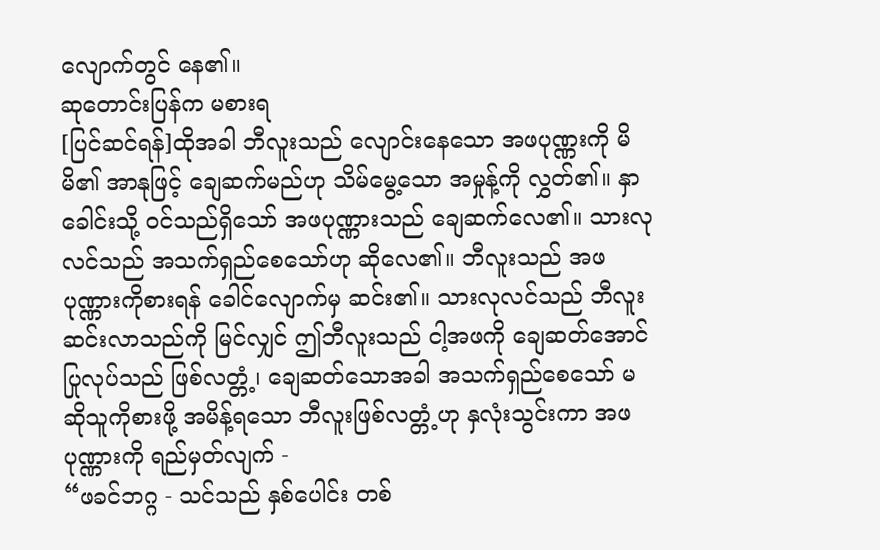လျောက်တွင် နေ၏။
ဆုတောင်းပြန်က မစားရ
[ပြင်ဆင်ရန်]ထိုအခါ ဘီလူးသည် လျောင်းနေသော အဖပုဏ္ဏးကို မိမိ၏ အာနုဖြင့် ချေဆက်မည်ဟု သိမ်မွေ့သော အမှုန့်ကို လွှတ်၏။ နှာခေါင်းသို့ ဝင်သည်ရှိသော် အဖပုဏ္ဏားသည် ချေဆက်လေ၏။ သားလုလင်သည် အသက်ရှည်စေသော်ဟု ဆိုလေ၏။ ဘီလူးသည် အဖပုဏ္ဏားကိုစားရန် ခေါင်လျောက်မှ ဆင်း၏။ သားလုလင်သည် ဘီလူး ဆင်းလာသည်ကို မြင်လျှင် ဤဘီလူးသည် ငါ့အဖကို ချေဆတ်အောင် ပြုလုပ်သည် ဖြစ်လတ္တံ့၊ ချေဆတ်သောအခါ အသက်ရှည်စေသော် မဆိုသူကိုစားဖို့ အမိန့်ရသော ဘီလူးဖြစ်လတ္တံ့ဟု နှလုံးသွင်းကာ အဖပုဏ္ဏားကို ရည်မှတ်လျက် -
“ဖခင်ဘဂ္ဂ - သင်သည် နှစ်ပေါင်း တစ်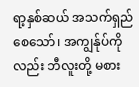ရာ့နှစ်ဆယ် အသက်ရှည်စေသော်၊ အကျွန်ုပ်ကိုလည်း ဘီလူးတို့ မစား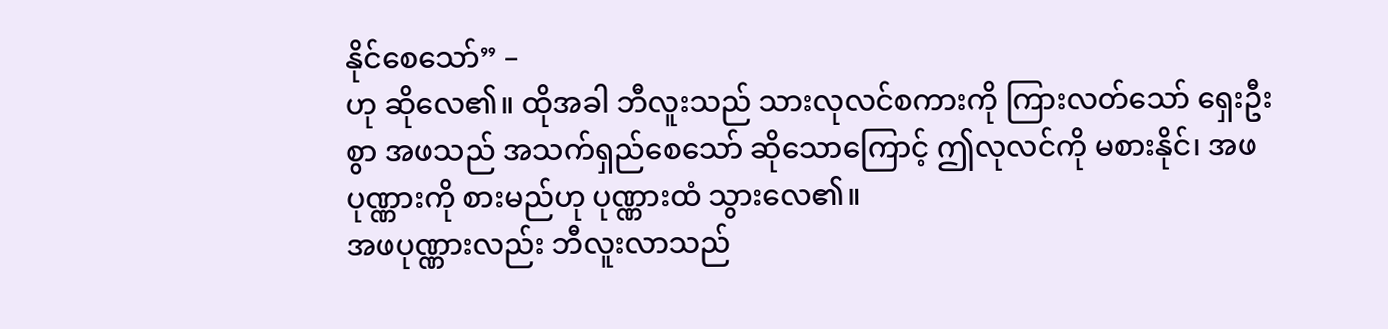နိုင်စေသော်” –
ဟု ဆိုလေ၏။ ထိုအခါ ဘီလူးသည် သားလုလင်စကားကို ကြားလတ်သော် ရှေးဦးစွာ အဖသည် အသက်ရှည်စေသော် ဆိုသောကြောင့် ဤလုလင်ကို မစားနိုင်၊ အဖပုဏ္ဏားကို စားမည်ဟု ပုဏ္ဏားထံ သွားလေ၏။
အဖပုဏ္ဏားလည်း ဘီလူးလာသည်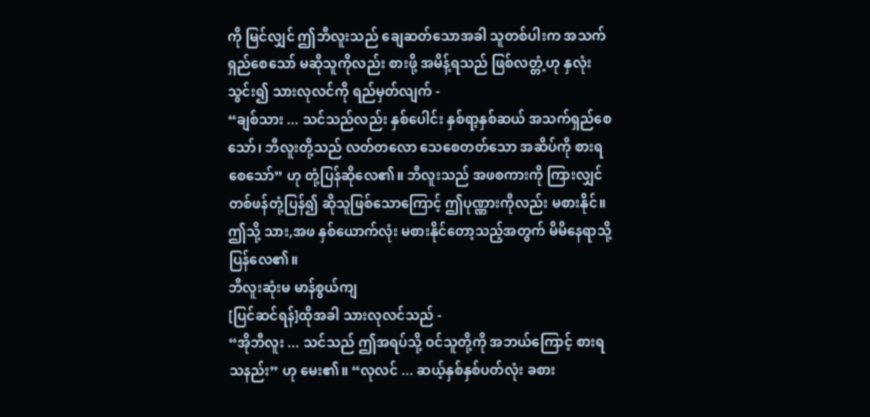ကို မြင်လျှင် ဤဘီလူးသည် ချေဆတ်သောအခါ သူတစ်ပါးက အသက်ရှည်စေသော် မဆိုသူကိုလည်း စားဖို့ အမိန့်ရသည် ဖြစ်လတ္တံ့ဟု နှလုံးသွင်း၍ သားလုလင်ကို ရည်မှတ်လျက် -
“ချစ်သား ... သင်သည်လည်း နှစ်ပေါင်း နှစ်ရာ့နှစ်ဆယ် အသက်ရှည်စေသော်၊ ဘီလူးတို့သည် လတ်တလော သေစေတတ်သော အဆိပ်ကို စားရစေသော်” ဟု တုံ့ပြန်ဆိုလေ၏။ ဘီလူးသည် အဖစကားကို ကြားလျှင် တစ်ဖန်တုံ့ပြန်၍ ဆိုသူဖြစ်သောကြောင့် ဤပုဏ္ဏားကိုလည်း မစားနိုင်။ ဤသို့ သား,အဖ နှစ်ယောက်လုံး မစားနိုင်တော့သည့်အတွက် မိမိနေရာသို့ ပြန်လေ၏။
ဘီလူးဆုံးမ မာန်စွယ်ကျ
[ပြင်ဆင်ရန်]ထိုအခါ သားလုလင်သည် -
“အိုဘီလူး ... သင်သည် ဤအရပ်သို့ ဝင်သူတို့ကို အဘယ်ကြောင့် စားရသနည်း” ဟု မေး၏။ “လုလင် ... ဆယ့်နှစ်နှစ်ပတ်လုံး ခစား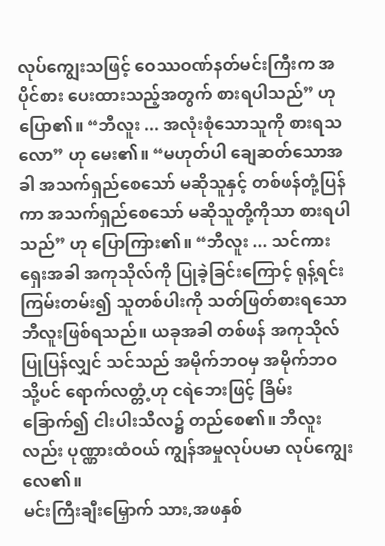လုပ်ကျွေးသဖြင့် ဝေဿဝဏ်နတ်မင်းကြီးက အပိုင်စား ပေးထားသည့်အတွက် စားရပါသည်” ဟု ပြော၏။ “ဘီလူး ... အလုံးစုံသောသူကို စားရသလော” ဟု မေး၏။ “မဟုတ်ပါ ချေဆတ်သောအခါ အသက်ရှည်စေသော် မဆိုသူနှင့် တစ်ဖန်တုံ့ပြန်ကာ အသက်ရှည်စေသော် မဆိုသူတို့ကိုသာ စားရပါသည်” ဟု ပြောကြား၏။ “ဘီလူး ... သင်ကား ရှေးအခါ အကုသိုလ်ကို ပြုခဲ့ခြင်းကြောင့် ရုန့်ရင်းကြမ်းတမ်း၍ သူတစ်ပါးကို သတ်ဖြတ်စားရသော ဘီလူးဖြစ်ရသည်။ ယခုအခါ တစ်ဖန် အကုသိုလ်ပြုပြန်လျှင် သင်သည် အမိုက်ဘဝမှ အမိုက်ဘဝသို့ပင် ရောက်လတ္တံ့ဟု ငရဲဘေးဖြင့် ခြိမ်းခြောက်၍ ငါးပါးသီလ၌ တည်စေ၏။ ဘီလူးလည်း ပုဏ္ဏားထံဝယ် ကျွန်အမှုလုပ်ပမာ လုပ်ကျွေးလေ၏။
မင်းကြီးချီးမြှောက် သား,အဖနှစ်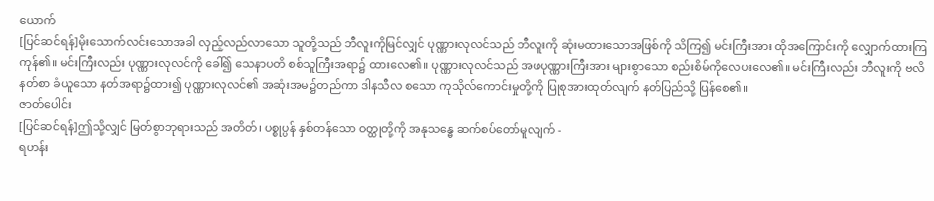ယောက်
[ပြင်ဆင်ရန်]မိုးသောက်လင်းသောအခါ လှည့်လည်လာသော သူတို့သည် ဘီလူးကိုမြင်လျှင် ပုဏ္ဏားလုလင်သည် ဘီလူးကို ဆုံးမထားသောအဖြစ်ကို သိကြ၍ မင်းကြီးအား ထိုအကြောင်းကို လျှောက်ထားကြကုန်၏။ မင်းကြီးလည်း ပုဏ္ဏားလုလင်ကို ခေါ်၍ သေနာပတိ စစ်သူကြီးအရာ၌ ထားလေ၏။ ပုဏ္ဏားလုလင်သည် အဖပုဏ္ဏားကြီးအား များစွာသော စည်းစိမ်ကိုလေပးလေ၏။ မင်းကြီးလည်း ဘီလူးကို ဗလိနတ်စာ ခံယူသော နတ်အရာ၌ထား၍ ပုဏ္ဏားလုလင်၏ အဆုံးအမ၌တည်ကာ ဒါနသီလ စသော ကုသိုလ်ကောင်းမှုတို့ကို ပြုစုအားထုတ်လျက် နတ်ပြည်သို့ ပြန်စေ၏။
ဇာတ်ပေါင်း
[ပြင်ဆင်ရန်]ဤသို့လျှင် မြတ်စွာဘုရားသည် အတိတ်၊ ပစ္စုပ္ပန် နှစ်တန်သော ဝတ္ထုတို့ကို အနုသန္ဓေ ဆက်စပ်တော်မူလျက် -
ရဟန်း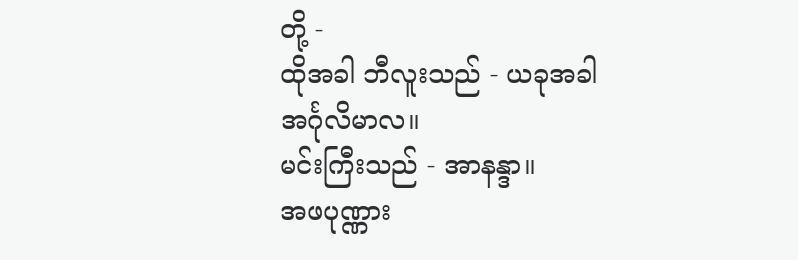တို့ -
ထိုအခါ ဘီလူးသည် - ယခုအခါ အင်္ဂုလိမာလ။
မင်းကြီးသည် - အာနန္ဒာ။
အဖပုဏ္ဏား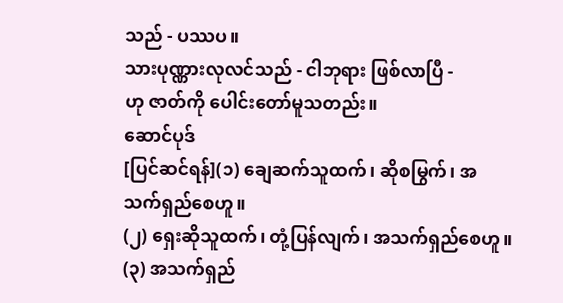သည် - ပဿပ။
သားပုဏ္ဏားလုလင်သည် - ငါဘုရား ဖြစ်လာပြီ -
ဟု ဇာတ်ကို ပေါင်းတော်မူသတည်း။
ဆောင်ပုဒ်
[ပြင်ဆင်ရန်](၁) ချေဆက်သူထက်၊ ဆိုစမြွက်၊ အသက်ရှည်စေဟူ။
(၂) ရှေးဆိုသူထက်၊ တုံ့ပြန်လျက်၊ အသက်ရှည်စေဟူ။
(၃) အသက်ရှည်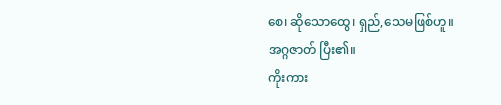စေ၊ ဆိုသောထွေ၊ ရှည်,သေမဖြစ်ဟူ။
အဂ္ဂဇာတ် ပြီး၏။
ကိုးကား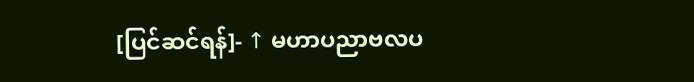[ပြင်ဆင်ရန်]- ↑ မဟာပညာဗလပ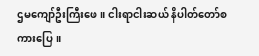ဌမကျော်ဦးကြီးဖေ။ ငါးရာငါးဆယ် နိပါတ်တော်စကားပြေ။